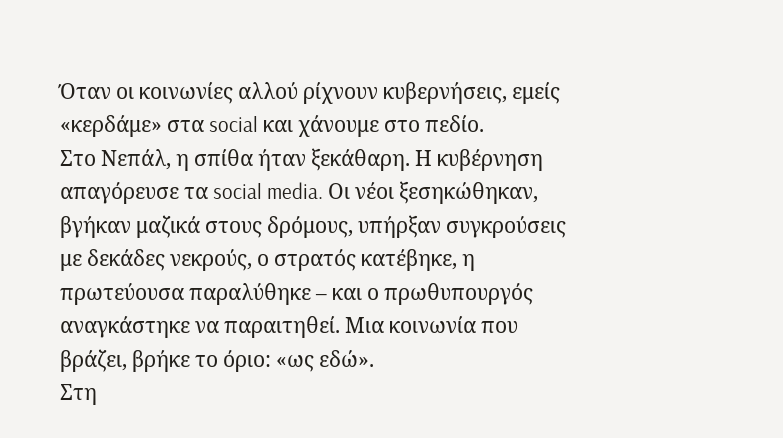Όταν οι κοινωνίες αλλού ρίχνουν κυβερνήσεις, εμείς «κερδάμε» στα social και χάνουμε στο πεδίο.
Στο Νεπάλ, η σπίθα ήταν ξεκάθαρη. Η κυβέρνηση απαγόρευσε τα social media. Οι νέοι ξεσηκώθηκαν, βγήκαν μαζικά στους δρόμους, υπήρξαν συγκρούσεις με δεκάδες νεκρούς, ο στρατός κατέβηκε, η πρωτεύουσα παραλύθηκε – και ο πρωθυπουργός αναγκάστηκε να παραιτηθεί. Μια κοινωνία που βράζει, βρήκε το όριο: «ως εδώ».
Στη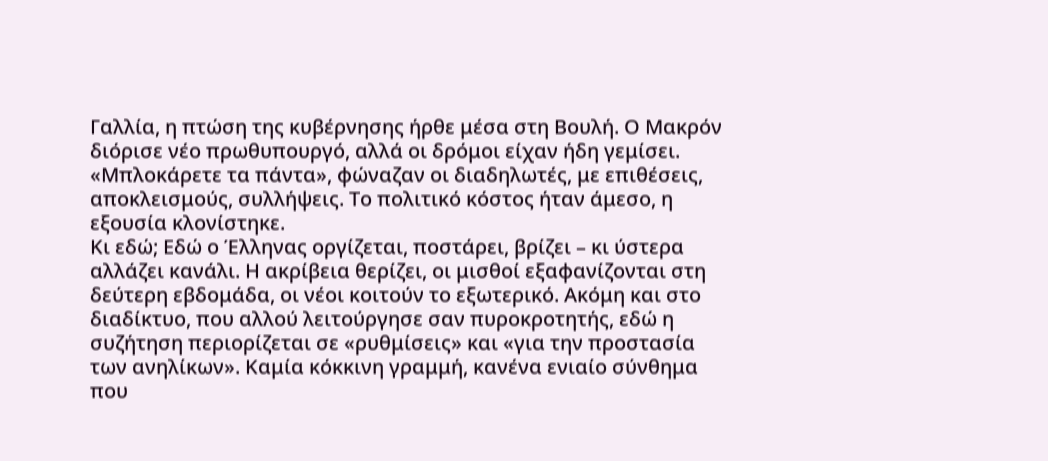Γαλλία, η πτώση της κυβέρνησης ήρθε μέσα στη Βουλή. Ο Μακρόν διόρισε νέο πρωθυπουργό, αλλά οι δρόμοι είχαν ήδη γεμίσει. «Μπλοκάρετε τα πάντα», φώναζαν οι διαδηλωτές, με επιθέσεις, αποκλεισμούς, συλλήψεις. Το πολιτικό κόστος ήταν άμεσο, η εξουσία κλονίστηκε.
Κι εδώ; Εδώ ο Έλληνας οργίζεται, ποστάρει, βρίζει – κι ύστερα αλλάζει κανάλι. Η ακρίβεια θερίζει, οι μισθοί εξαφανίζονται στη δεύτερη εβδομάδα, οι νέοι κοιτούν το εξωτερικό. Ακόμη και στο διαδίκτυο, που αλλού λειτούργησε σαν πυροκροτητής, εδώ η συζήτηση περιορίζεται σε «ρυθμίσεις» και «για την προστασία των ανηλίκων». Καμία κόκκινη γραμμή, κανένα ενιαίο σύνθημα που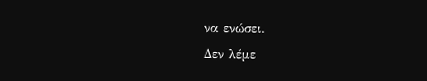να ενώσει.
Δεν λέμε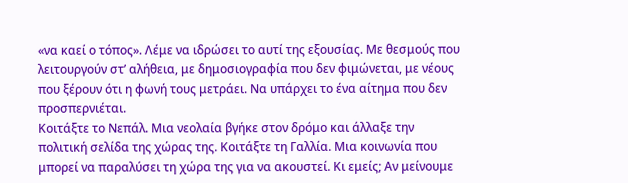«να καεί ο τόπος». Λέμε να ιδρώσει το αυτί της εξουσίας. Με θεσμούς που λειτουργούν στ’ αλήθεια, με δημοσιογραφία που δεν φιμώνεται, με νέους που ξέρουν ότι η φωνή τους μετράει. Να υπάρχει το ένα αίτημα που δεν προσπερνιέται.
Κοιτάξτε το Νεπάλ. Μια νεολαία βγήκε στον δρόμο και άλλαξε την πολιτική σελίδα της χώρας της. Κοιτάξτε τη Γαλλία. Μια κοινωνία που μπορεί να παραλύσει τη χώρα της για να ακουστεί. Κι εμείς; Αν μείνουμε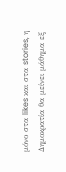μόνο στα likes και στα stories, η Δημοκρατία θα μείνει μάθημα εξ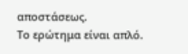αποστάσεως.
Το ερώτημα είναι απλό.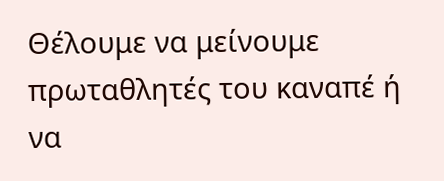Θέλουμε να μείνουμε πρωταθλητές του καναπέ ή να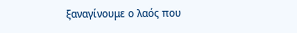ξαναγίνουμε ο λαός που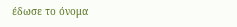έδωσε το όνομα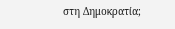στη Δημοκρατία;